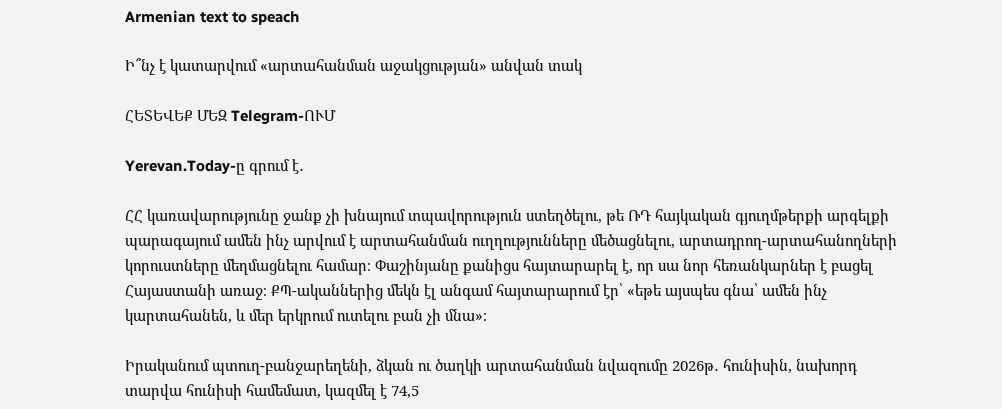Armenian text to speach

Ի՞նչ է կատարվում «արտահանման աջակցության» անվան տակ

ՀԵՏԵՎԵՔ ՄԵԶ Telegram-ՈՒՄ

Yerevan.Today-ը գրում է․

ՀՀ կառավարությունը ջանք չի խնայում տպավորություն ստեղծելու, թե ՌԴ հայկական գյուղմթերքի արգելքի պարագայում ամեն ինչ արվում է արտահանման ուղղությունները մեծացնելու, արտադրող-արտահանողների կորուստները մեղմացնելու համար։ Փաշինյանը քանիցս հայտարարել է, որ սա նոր հեռանկարներ է բացել Հայաստանի առաջ։ ՔՊ-ականներից մեկն էլ անգամ հայտարարում էր՝ «եթե այսպես գնա՝ ամեն ինչ կարտահանեն, և մեր երկրում ուտելու բան չի մնա»։

Իրականում պտուղ-բանջարեղենի, ձկան ու ծաղկի արտահանման նվազումը 2026թ․ հունիսին, նախորդ տարվա հունիսի համեմատ, կազմել է 74,5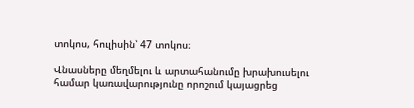տոկոս, հուլիսին՝ 47 տոկոս։

Վնասները մեղմելու և արտահանումը խրախուսելու համար կառավարությունը որոշում կայացրեց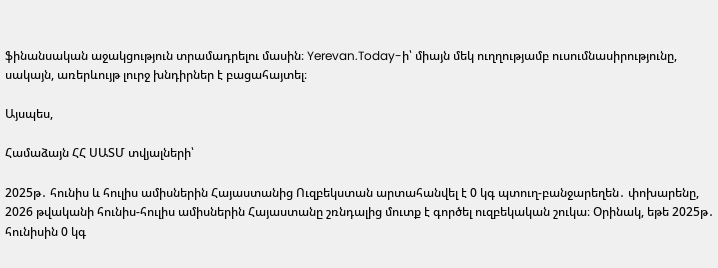ֆինանսական աջակցություն տրամադրելու մասին։ Yerevan.Today-ի՝ միայն մեկ ուղղությամբ ուսումնասիրությունը, սակայն, առերևույթ լուրջ խնդիրներ է բացահայտել։

Այսպես,

Համաձայն ՀՀ ՍԱՏՄ տվյալների՝

2025թ․ հունիս և հուլիս ամիսներին Հայաստանից Ուզբեկստան արտահանվել է 0 կգ պտուղ-բանջարեղեն․ փոխարենը, 2026 թվականի հունիս-հուլիս ամիսներին Հայաստանը շռնդալից մուտք է գործել ուզբեկական շուկա։ Օրինակ, եթե 2025թ․ հունիսին 0 կգ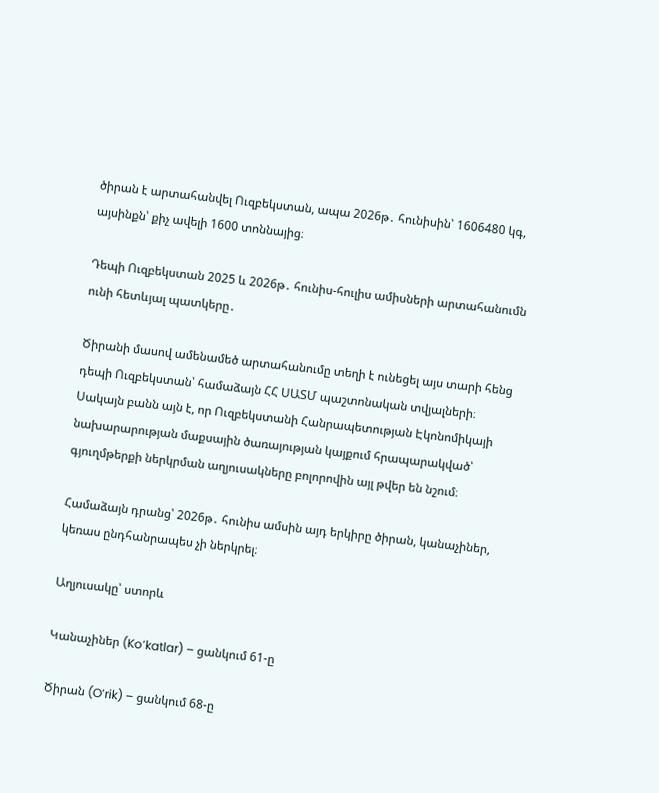ծիրան է արտահանվել Ուզբեկստան, ապա 2026թ․ հունիսին՝ 1606480 կգ, այսինքն՝ քիչ ավելի 1600 տոննայից։

Դեպի Ուզբեկստան 2025 և 2026թ․ հունիս-հուլիս ամիսների արտահանումն ունի հետևյալ պատկերը․

Ծիրանի մասով ամենամեծ արտահանումը տեղի է ունեցել այս տարի հենց դեպի Ուզբեկստան՝ համաձայն ՀՀ ՍԱՏՄ պաշտոնական տվյալների։ Սակայն բանն այն է, որ Ուզբեկստանի Հանրապետության Էկոնոմիկայի նախարարության մաքսային ծառայության կայքում հրապարակված՝ գյուղմթերքի ներկրման աղյուսակները բոլորովին այլ թվեր են նշում։

Համաձայն դրանց՝ 2026թ․ հունիս ամսին այդ երկիրը ծիրան, կանաչիներ, կեռաս ընդհանրապես չի ներկրել։

Աղյուսակը՝ ստորև

Կանաչիներ (Ko’katlar) – ցանկում 61-ը

Ծիրան (O’rik) – ցանկում 68-ը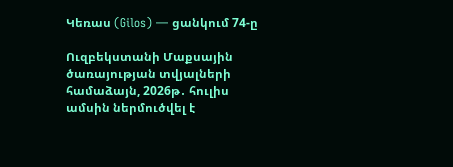Կեռաս (Gilos) — ցանկում 74-ը

Ուզբեկստանի Մաքսային ծառայության տվյալների համաձայն, 2026թ․ հուլիս ամսին ներմուծվել է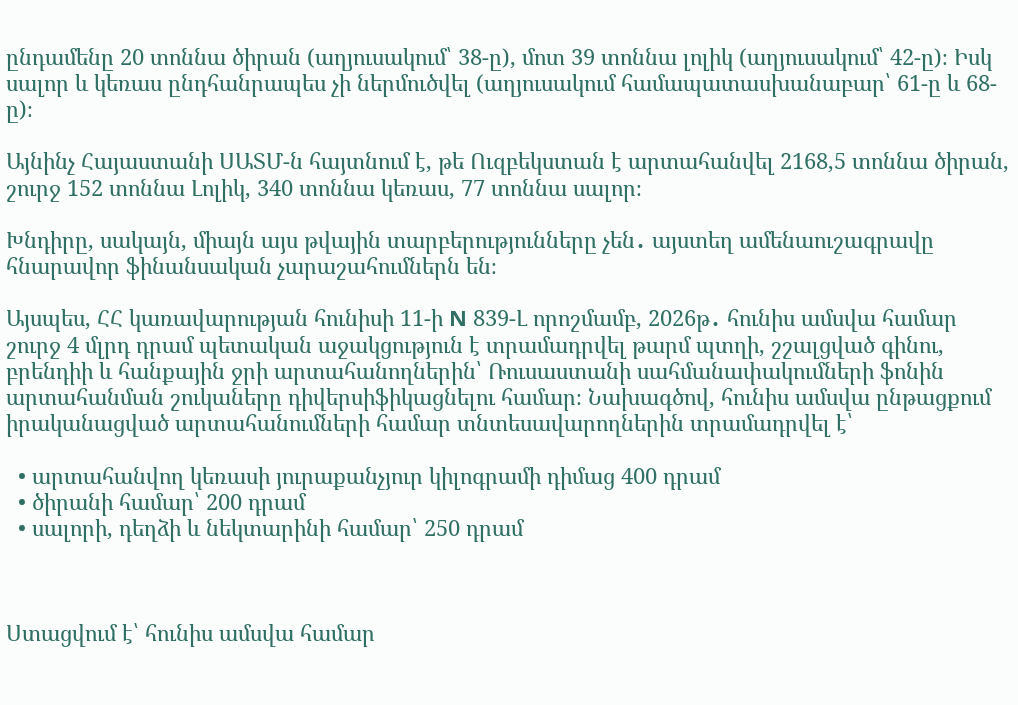ընդամենը 20 տոննա ծիրան (աղյուսակում՝ 38-ը), մոտ 39 տոննա լոլիկ (աղյուսակում՝ 42-ը)։ Իսկ սալոր և կեռաս ընդհանրապես չի ներմուծվել (աղյուսակում համապատասխանաբար՝ 61-ը և 68-ը)։

Այնինչ Հայաստանի ՍԱՏՄ-ն հայտնում է, թե Ուզբեկստան է արտահանվել 2168,5 տոննա ծիրան, շուրջ 152 տոննա Լոլիկ, 340 տոննա կեռաս, 77 տոննա սալոր։

Խնդիրը, սակայն, միայն այս թվային տարբերությունները չեն․ այստեղ ամենաուշագրավը հնարավոր ֆինանսական չարաշահումներն են։

Այսպես, ՀՀ կառավարության հունիսի 11-ի N 839-Լ որոշմամբ, 2026թ․ հունիս ամսվա համար շուրջ 4 մլրդ դրամ պետական աջակցություն է տրամադրվել թարմ պտղի, շշալցված գինու, բրենդիի և հանքային ջրի արտահանողներին՝ Ռուսաստանի սահմանափակումների ֆոնին արտահանման շուկաները դիվերսիֆիկացնելու համար։ Նախագծով, հունիս ամսվա ընթացքում իրականացված արտահանումների համար տնտեսավարողներին տրամադրվել է՝

  • արտահանվող կեռասի յուրաքանչյուր կիլոգրամի դիմաց 400 դրամ
  • ծիրանի համար՝ 200 դրամ
  • սալորի, դեղձի և նեկտարինի համար՝ 250 դրամ



Ստացվում է՝ հունիս ամսվա համար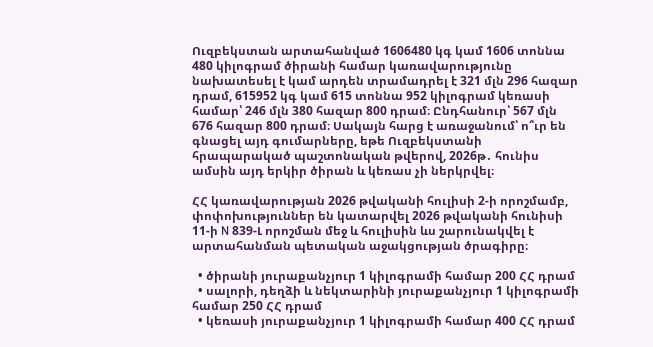Ուզբեկստան արտահանված 1606480 կգ կամ 1606 տոննա 480 կիլոգրամ ծիրանի համար կառավարությունը նախատեսել է կամ արդեն տրամադրել է 321 մլն 296 հազար դրամ, 615952 կգ կամ 615 տոննա 952 կիլոգրամ կեռասի համար՝ 246 մլն 380 հազար 800 դրամ։ Ընդհանուր՝ 567 մլն 676 հազար 800 դրամ։ Սակայն հարց է առաջանում՝ ո՞ւր են գնացել այդ գումարները, եթե Ուզբեկստանի հրապարակած պաշտոնական թվերով, 2026թ․ հունիս ամսին այդ երկիր ծիրան և կեռաս չի ներկրվել։

ՀՀ կառավարության 2026 թվականի հուլիսի 2-ի որոշմամբ, փոփոխություններ են կատարվել 2026 թվականի հունիսի 11-ի N 839-Լ որոշման մեջ և հուլիսին ևս շարունակվել է արտահանման պետական աջակցության ծրագիրը։

  • ծիրանի յուրաքանչյուր 1 կիլոգրամի համար 200 ՀՀ դրամ
  • սալորի, դեղձի և նեկտարինի յուրաքանչյուր 1 կիլոգրամի համար 250 ՀՀ դրամ
  • կեռասի յուրաքանչյուր 1 կիլոգրամի համար 400 ՀՀ դրամ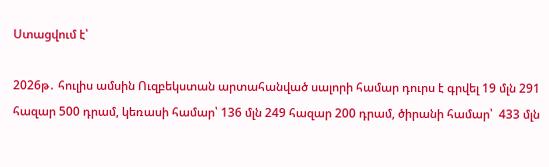Ստացվում է՝

2026թ․ հուլիս ամսին Ուզբեկստան արտահանված սալորի համար դուրս է գրվել 19 մլն 291 հազար 500 դրամ, կեռասի համար՝ 136 մլն 249 հազար 200 դրամ, ծիրանի համար՝  433 մլն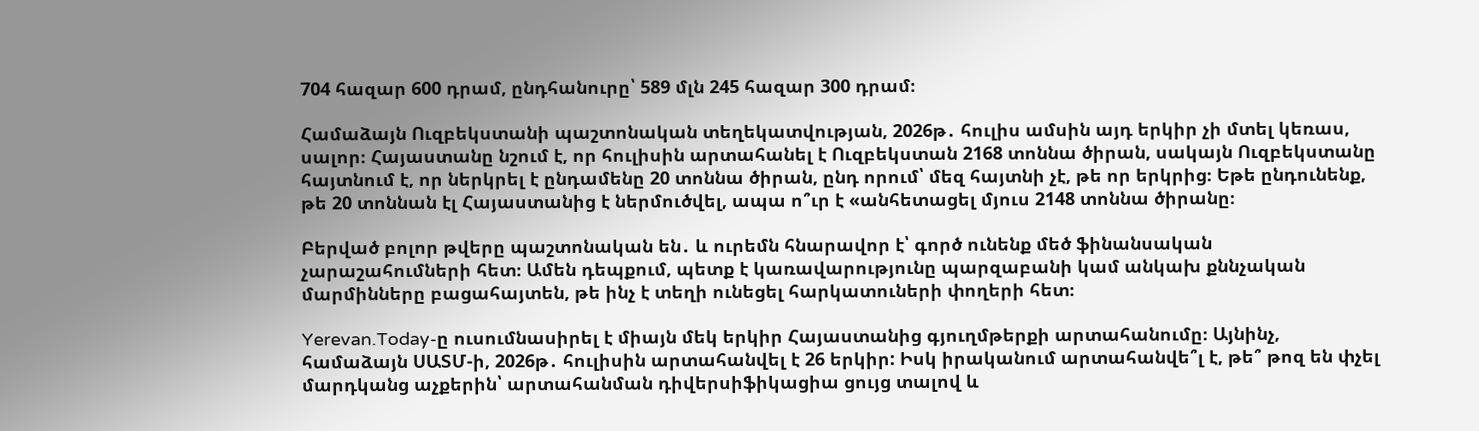704 հազար 600 դրամ, ընդհանուրը՝ 589 մլն 245 հազար 300 դրամ։

Համաձայն Ուզբեկստանի պաշտոնական տեղեկատվության, 2026թ․ հուլիս ամսին այդ երկիր չի մտել կեռաս, սալոր։ Հայաստանը նշում է, որ հուլիսին արտահանել է Ուզբեկստան 2168 տոննա ծիրան, սակայն Ուզբեկստանը հայտնում է, որ ներկրել է ընդամենը 20 տոննա ծիրան, ընդ որում՝ մեզ հայտնի չէ, թե որ երկրից։ Եթե ընդունենք, թե 20 տոննան էլ Հայաստանից է ներմուծվել, ապա ո՞ւր է «անհետացել մյուս 2148 տոննա ծիրանը։

Բերված բոլոր թվերը պաշտոնական են․ և ուրեմն հնարավոր է՝ գործ ունենք մեծ ֆինանսական չարաշահումների հետ։ Ամեն դեպքում, պետք է կառավարությունը պարզաբանի կամ անկախ քննչական մարմինները բացահայտեն, թե ինչ է տեղի ունեցել հարկատուների փողերի հետ։

Yerevan.Today-ը ուսումնասիրել է միայն մեկ երկիր Հայաստանից գյուղմթերքի արտահանումը։ Այնինչ, համաձայն ՍԱՏՄ-ի, 2026թ․ հուլիսին արտահանվել է 26 երկիր: Իսկ իրականում արտահանվե՞լ է, թե՞ թոզ են փչել մարդկանց աչքերին՝ արտահանման դիվերսիֆիկացիա ցույց տալով և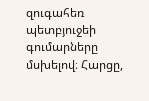զուգահեռ պետբյուջեի գումարները մսխելով։ Հարցը,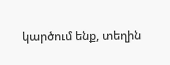կարծում ենք, տեղին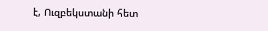է, Ուզբեկստանի հետ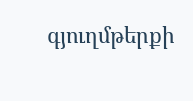գյուղմթերքի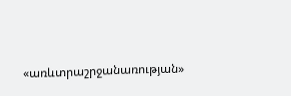«առևտրաշրջանառության»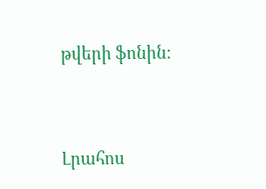թվերի ֆոնին։




Լրահոս